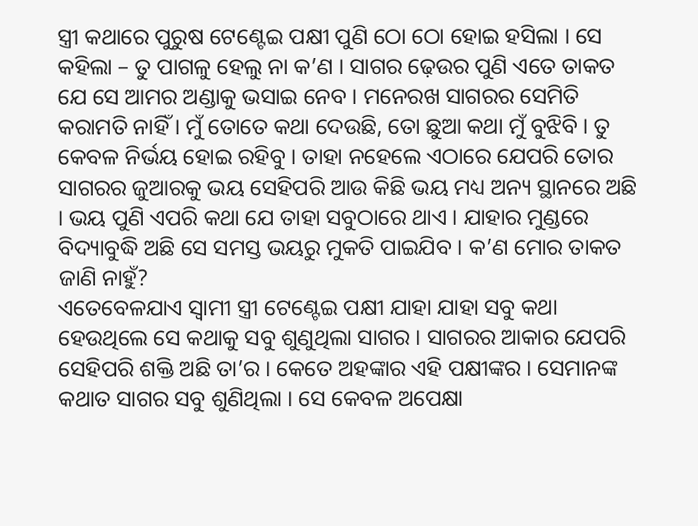ସ୍ତ୍ରୀ କଥାରେ ପୁରୁଷ ଟେଣ୍ଟେଇ ପକ୍ଷୀ ପୁଣି ଠୋ ଠୋ ହୋଇ ହସିଲା । ସେ କହିଲା – ତୁ ପାଗଳୁ ହେଲୁ ନା କ’ଣ । ସାଗର ଢ଼େଉର ପୁଣି ଏତେ ତାକତ ଯେ ସେ ଆମର ଅଣ୍ଡାକୁ ଭସାଇ ନେବ । ମନେରଖ ସାଗରର ସେମିତି କରାମତି ନାହିଁ । ମୁଁ ତୋତେ କଥା ଦେଉଛି, ତୋ ଛୁଆ କଥା ମୁଁ ବୁଝିବି । ତୁ କେବଳ ନିର୍ଭୟ ହୋଇ ରହିବୁ । ତାହା ନହେଲେ ଏଠାରେ ଯେପରି ତୋର ସାଗରର ଜୁଆରକୁ ଭୟ ସେହିପରି ଆଉ କିଛି ଭୟ ମଧ୍ୟ ଅନ୍ୟ ସ୍ଥାନରେ ଅଛି । ଭୟ ପୁଣି ଏପରି କଥା ଯେ ତାହା ସବୁଠାରେ ଥାଏ । ଯାହାର ମୁଣ୍ଡରେ ବିଦ୍ୟାବୁଦ୍ଧି ଅଛି ସେ ସମସ୍ତ ଭୟରୁ ମୁକତି ପାଇଯିବ । କ’ଣ ମୋର ତାକତ ଜାଣି ନାହୁଁ?
ଏତେବେଳଯାଏ ସ୍ୱାମୀ ସ୍ତ୍ରୀ ଟେଣ୍ଟେଇ ପକ୍ଷୀ ଯାହା ଯାହା ସବୁ କଥା ହେଉଥିଲେ ସେ କଥାକୁ ସବୁ ଶୁଣୁଥିଲା ସାଗର । ସାଗରର ଆକାର ଯେପରି ସେହିପରି ଶକ୍ତି ଅଛି ତା’ର । କେତେ ଅହଙ୍କାର ଏହି ପକ୍ଷୀଙ୍କର । ସେମାନଙ୍କ କଥାତ ସାଗର ସବୁ ଶୁଣିଥିଲା । ସେ କେବଳ ଅପେକ୍ଷା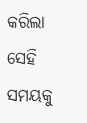କରିଲା ସେହି ସମୟକୁ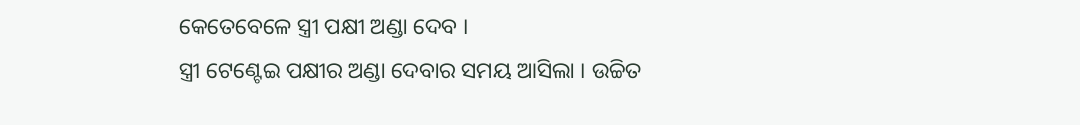କେତେବେଳେ ସ୍ତ୍ରୀ ପକ୍ଷୀ ଅଣ୍ଡା ଦେବ ।
ସ୍ତ୍ରୀ ଟେଣ୍ଟେଇ ପକ୍ଷୀର ଅଣ୍ଡା ଦେବାର ସମୟ ଆସିଲା । ଉଚ୍ଚିତ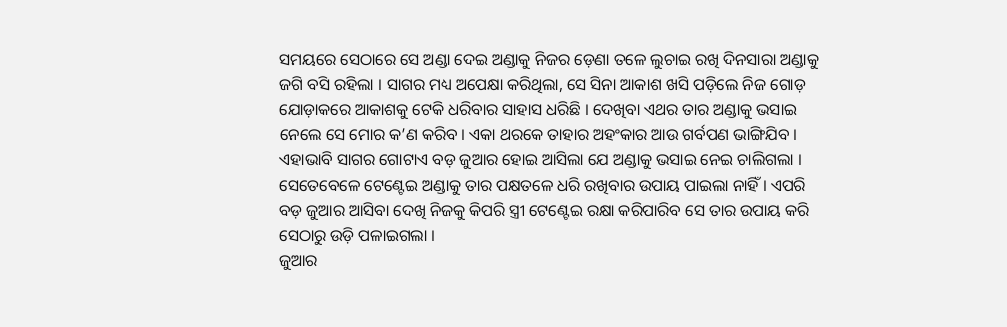ସମୟରେ ସେଠାରେ ସେ ଅଣ୍ଡା ଦେଇ ଅଣ୍ଡାକୁ ନିଜର ଡ଼େଣା ତଳେ ଲୁଚାଇ ରଖି ଦିନସାରା ଅଣ୍ଡାକୁ ଜଗି ବସି ରହିଲା । ସାଗର ମଧ୍ୟ ଅପେକ୍ଷା କରିଥିଲା, ସେ ସିନା ଆକାଶ ଖସି ପଡ଼ିଲେ ନିଜ ଗୋଡ଼ ଯୋଡ଼ାକରେ ଆକାଶକୁ ଟେକି ଧରିବାର ସାହାସ ଧରିଛି । ଦେଖିବା ଏଥର ତାର ଅଣ୍ଡାକୁ ଭସାଇ ନେଲେ ସେ ମୋର କ’ଣ କରିବ । ଏକା ଥରକେ ତାହାର ଅହଂକାର ଆଉ ଗର୍ବପଣ ଭାଙ୍ଗିଯିବ । ଏହାଭାବି ସାଗର ଗୋଟାଏ ବଡ଼ ଜୁଆର ହୋଇ ଆସିଲା ଯେ ଅଣ୍ଡାକୁ ଭସାଇ ନେଇ ଚାଲିଗଲା । ସେତେବେଳେ ଟେଣ୍ଟେଇ ଅଣ୍ଡାକୁ ତାର ପକ୍ଷତଳେ ଧରି ରଖିବାର ଉପାୟ ପାଇଲା ନାହିଁ । ଏପରି ବଡ଼ ଜୁଆର ଆସିବା ଦେଖି ନିଜକୁ କିପରି ସ୍ତ୍ରୀ ଟେଣ୍ଟେଇ ରକ୍ଷା କରିପାରିବ ସେ ତାର ଉପାୟ କରି ସେଠାରୁ ଉଡ଼ି ପଳାଇଗଲା ।
ଜୁଆର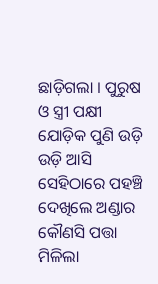ଛାଡ଼ିଗଲା । ପୁରୁଷ ଓ ସ୍ତ୍ରୀ ପକ୍ଷୀ ଯୋଡ଼ିକ ପୁଣି ଉଡ଼ି ଉଡ଼ି ଆସି ସେହିଠାରେ ପହଞ୍ଚି ଦେଖିଲେ ଅଣ୍ଡାର କୌଣସି ପତ୍ତା ମିଳିଲା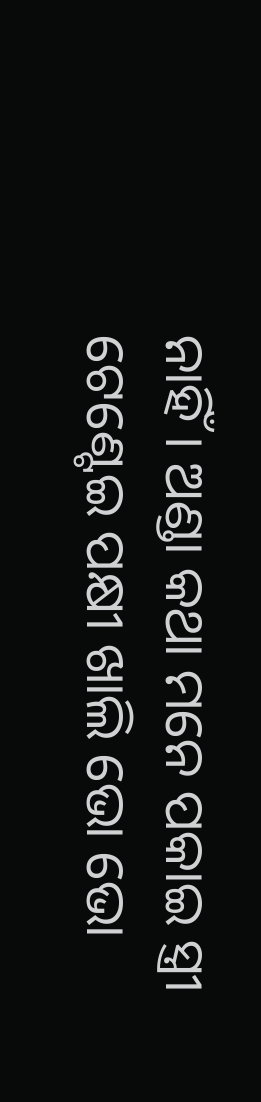ନାହିଁ । ଅଣ୍ଡା କଥା ମନେ ପକାଇ ସ୍ତ୍ରୀ ଟେଣ୍ଟେଇ ପକ୍ଷୀ ଖାଲି ଭୋ ଭୋ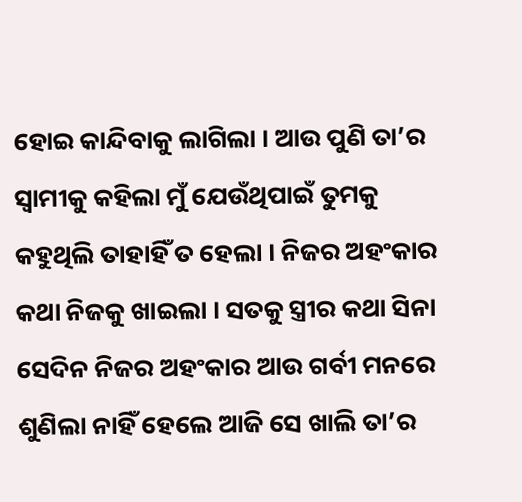ହୋଇ କାନ୍ଦିବାକୁ ଲାଗିଲା । ଆଉ ପୁଣି ତା’ର ସ୍ୱାମୀକୁ କହିଲା ମୁଁ ଯେଉଁଥିପାଇଁ ତୁମକୁ କହୁଥିଲି ତାହାହିଁ ତ ହେଲା । ନିଜର ଅହଂକାର କଥା ନିଜକୁ ଖାଇଲା । ସତକୁ ସ୍ତ୍ରୀର କଥା ସିନା ସେଦିନ ନିଜର ଅହଂକାର ଆଉ ଗର୍ବୀ ମନରେ ଶୁଣିଲା ନାହିଁ ହେଲେ ଆଜି ସେ ଖାଲି ତା’ର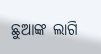ଛୁଆଙ୍କ ଲାଗି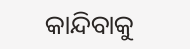କାନ୍ଦିବାକୁ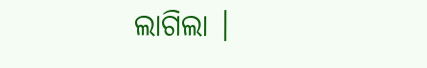ଲାଗିଲା ।